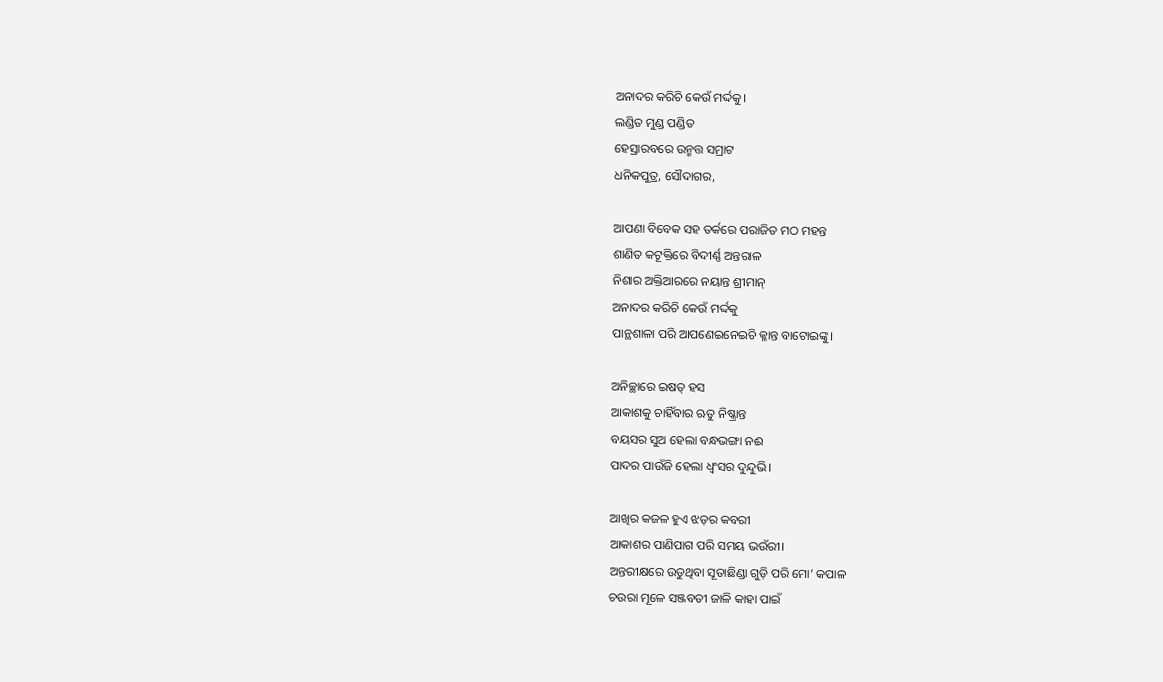ଅନାଦର କରିଚି କେଉଁ ମର୍ଦ୍ଦକୁ।
ଲଣ୍ଡିତ ମୁଣ୍ଡ ପଣ୍ଡିତ
ହେସ୍ରାରବରେ ଉନ୍ମତ୍ତ ସମ୍ରାଟ
ଧନିକପୁତ୍ର, ସୌଦାଗର,

ଆପଣା ବିବେକ ସହ ତର୍କରେ ପରାଜିତ ମଠ ମହନ୍ତ
ଶାଣିତ କଟୂକ୍ତିରେ ବିଦୀର୍ଣ୍ଣ ଅନ୍ତରାଳ
ନିଶାର ଅକ୍ତିଆରରେ ନୟାନ୍ତ ଶ୍ରୀମାନ୍‌
ଅନାଦର କରିଚି କେଉଁ ମର୍ଦ୍ଦକୁ
ପାନ୍ଥଶାଳା ପରି ଆପଣେଇନେଇଚି କ୍ଳାନ୍ତ ବାଟୋଇଙ୍କୁ।

ଅନିଚ୍ଛାରେ ଇଷତ୍‌ ହସ
ଆକାଶକୁ ଚାହିଁବାର ଋତୁ ନିଷ୍କ୍ରାନ୍ତ
ବୟସର ସୁଅ ହେଲା ବନ୍ଧଭଙ୍ଗା ନଈ
ପାଦର ପାଉଁଜି ହେଲା ଧ୍ବଂସର ଦୁନ୍ଦୁଭି।

ଆଖିର କଜଳ ହୁଏ ଝଡ଼ର କବରୀ
ଆକାଶର ପାଣିପାଗ ପରି ସମୟ ଭଉଁରୀ।
ଅନ୍ତରୀକ୍ଷରେ ଉଡୁଥିବା ସୂତାଛିଣ୍ଡା ଗୁଡ଼ି ପରି ମୋ’ କପାଳ
ଚଉରା ମୂଳେ ସଞ୍ଜବତୀ ଜାଳି କାହା ପାଇଁ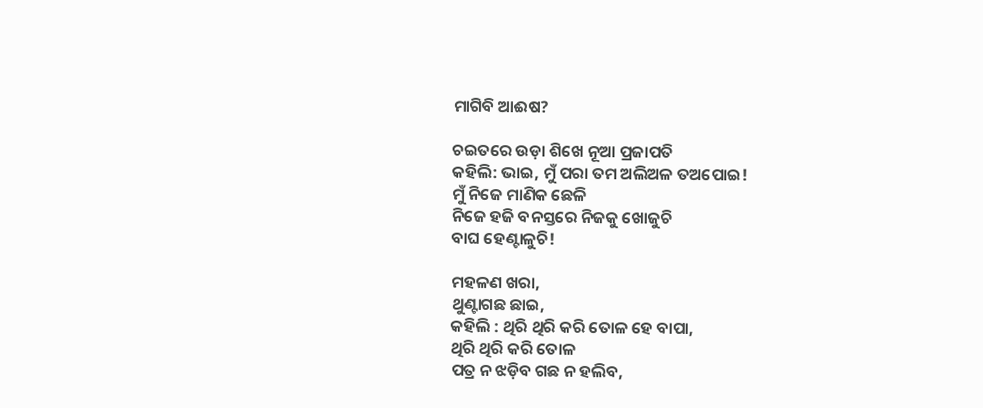ମାଗିବି ଆଈଷ?

ଚଇତରେ ଉଡ଼ା ଶିଖେ ନୂଆ ପ୍ରଜାପତି
କହିଲି: ଭାଇ, ମୁଁ ପରା ତମ ଅଲିଅଳ ତଅପୋଇ!
ମୁଁ ନିଜେ ମାଣିକ ଛେଳି
ନିଜେ ହଜି ବନସ୍ତରେ ନିଜକୁ ଖୋଜୁଚି
ବାଘ ହେଣ୍ଟାଳୁଚି!

ମହଳଣ ଖରା,
ଥୁଣ୍ଟାଗଛ ଛାଇ,
କହିଲି : ଥିରି ଥିରି କରି ତୋଳ ହେ ବାପା,
ଥିରି ଥିରି କରି ତୋଳ
ପତ୍ର ନ ଝଡ଼ିବ ଗଛ ନ ହଲିବ,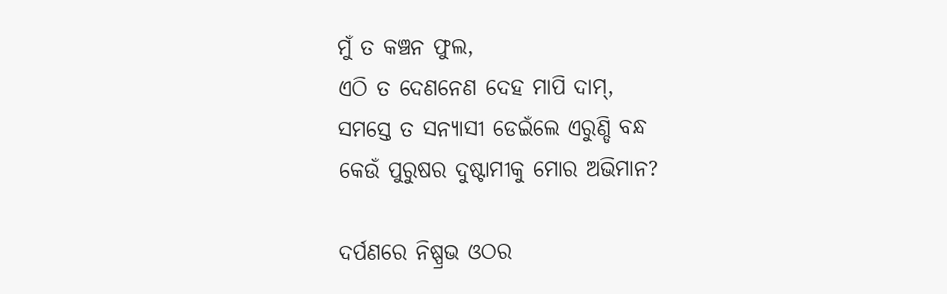ମୁଁ ତ କଞ୍ଚନ ଫୁଲ,
ଏଠି ତ ଦେଣନେଣ ଦେହ ମାପି ଦାମ୍‌,
ସମସ୍ତେ ତ ସନ୍ୟାସୀ ଡେଇଁଲେ ଏରୁଣ୍ଡି ବନ୍ଧ
କେଉଁ ପୁରୁଷର ଦୁଷ୍ଟାମୀକୁ ମୋର ଅଭିମାନ?

ଦର୍ପଣରେ ନିଷ୍ପ୍ରଭ ଓଠର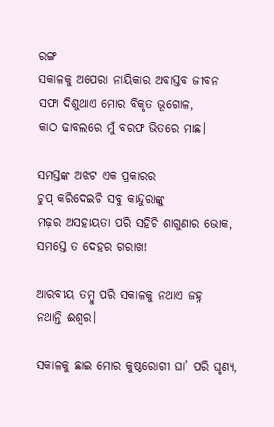ରଙ୍ଗ
ସକାଳକୁ ଅପେରା ନାୟିକାର ଅବାସ୍ତବ ଜୀବନ
ସଫା ଦିଶୁଥାଏ ମୋର ବିକୃତ ଭୂଗୋଳ,
କାଠ ଢାବଲରେ ମୁଁ ବରଫ ଭିତରେ ମାଛ।

ସମସ୍ତଙ୍କ ଅଝଟ ଏକ ପ୍ରକାରର
ଚୁପ୍‌ କରିଦେଇଚି ସବୁ କାନ୍ଦୁରାଙ୍କୁ
ମଢ଼ର ଅସହାୟତା ପରି ସହିଚି ଶାଗୁଣାର ଭୋକ,
ସମସ୍ତେ ତ ଦେହର ଗରାଖ!

ଆରବୀୟ ତମ୍ବୁ ପରି ସକାଳକୁ ନଥାଏ ଜହ୍ନ
ନଥାନ୍ତି ଈଶ୍ବର।

ସକାଳକୁ ଛାଇ ମୋର କୁଷ୍ଠରୋଗୀ ଘା’ ପରି ଘୃଣ୍ୟ,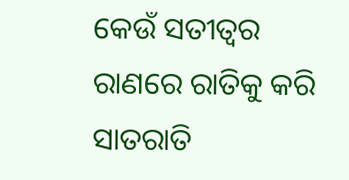କେଉଁ ସତୀତ୍ବର ରାଣରେ ରାତିକୁ କରି ସାତରାତି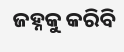ଜହ୍ନକୁ କରିବି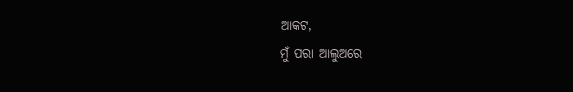ଆକଟ,
ମୁଁ ପରା ଆଲୁଅରେ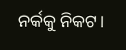ନର୍କକୁ ନିକଟ।